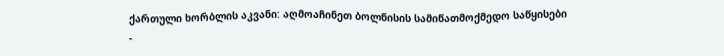ქართული ხორბლის აკვანი: აღმოაჩინეთ ბოლნისის სამიწათმოქმედო საწყისები
-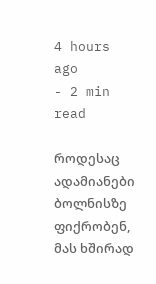4 hours ago
- 2 min read

როდესაც ადამიანები ბოლნისზე ფიქრობენ, მას ხშირად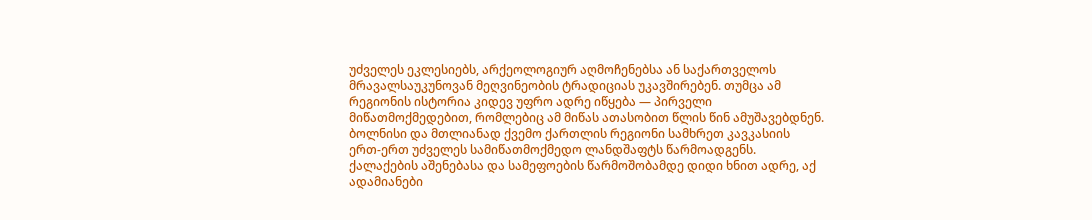უძველეს ეკლესიებს, არქეოლოგიურ აღმოჩენებსა ან საქართველოს მრავალსაუკუნოვან მეღვინეობის ტრადიციას უკავშირებენ. თუმცა ამ რეგიონის ისტორია კიდევ უფრო ადრე იწყება — პირველი მიწათმოქმედებით, რომლებიც ამ მიწას ათასობით წლის წინ ამუშავებდნენ.
ბოლნისი და მთლიანად ქვემო ქართლის რეგიონი სამხრეთ კავკასიის ერთ-ერთ უძველეს სამიწათმოქმედო ლანდშაფტს წარმოადგენს. ქალაქების აშენებასა და სამეფოების წარმოშობამდე დიდი ხნით ადრე, აქ ადამიანები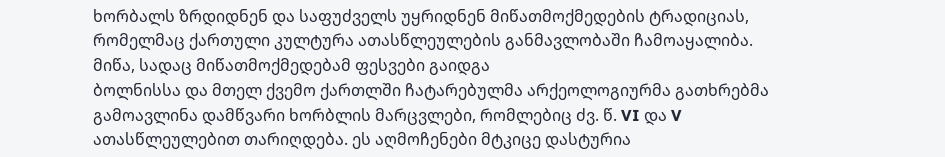ხორბალს ზრდიდნენ და საფუძველს უყრიდნენ მიწათმოქმედების ტრადიციას, რომელმაც ქართული კულტურა ათასწლეულების განმავლობაში ჩამოაყალიბა.
მიწა, სადაც მიწათმოქმედებამ ფესვები გაიდგა
ბოლნისსა და მთელ ქვემო ქართლში ჩატარებულმა არქეოლოგიურმა გათხრებმა გამოავლინა დამწვარი ხორბლის მარცვლები, რომლებიც ძვ. წ. VI და V ათასწლეულებით თარიღდება. ეს აღმოჩენები მტკიცე დასტურია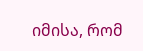იმისა, რომ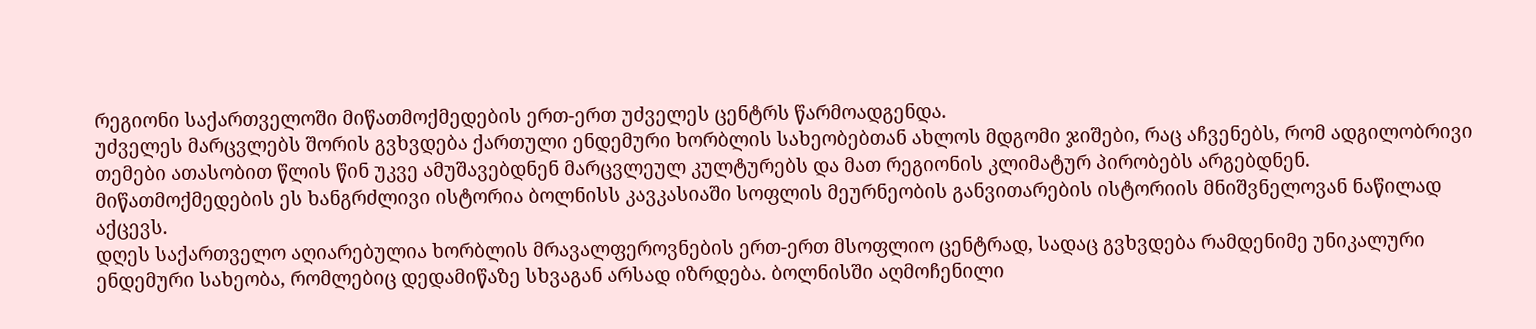რეგიონი საქართველოში მიწათმოქმედების ერთ-ერთ უძველეს ცენტრს წარმოადგენდა.
უძველეს მარცვლებს შორის გვხვდება ქართული ენდემური ხორბლის სახეობებთან ახლოს მდგომი ჯიშები, რაც აჩვენებს, რომ ადგილობრივი თემები ათასობით წლის წინ უკვე ამუშავებდნენ მარცვლეულ კულტურებს და მათ რეგიონის კლიმატურ პირობებს არგებდნენ. მიწათმოქმედების ეს ხანგრძლივი ისტორია ბოლნისს კავკასიაში სოფლის მეურნეობის განვითარების ისტორიის მნიშვნელოვან ნაწილად აქცევს.
დღეს საქართველო აღიარებულია ხორბლის მრავალფეროვნების ერთ-ერთ მსოფლიო ცენტრად, სადაც გვხვდება რამდენიმე უნიკალური ენდემური სახეობა, რომლებიც დედამიწაზე სხვაგან არსად იზრდება. ბოლნისში აღმოჩენილი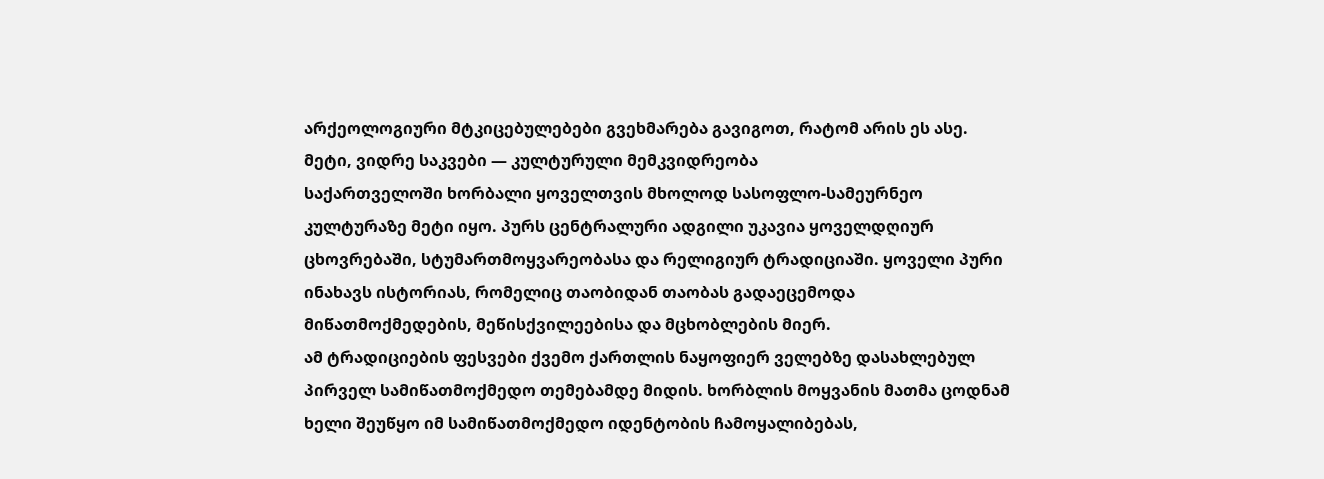არქეოლოგიური მტკიცებულებები გვეხმარება გავიგოთ, რატომ არის ეს ასე.
მეტი, ვიდრე საკვები — კულტურული მემკვიდრეობა
საქართველოში ხორბალი ყოველთვის მხოლოდ სასოფლო-სამეურნეო კულტურაზე მეტი იყო. პურს ცენტრალური ადგილი უკავია ყოველდღიურ ცხოვრებაში, სტუმართმოყვარეობასა და რელიგიურ ტრადიციაში. ყოველი პური ინახავს ისტორიას, რომელიც თაობიდან თაობას გადაეცემოდა მიწათმოქმედების, მეწისქვილეებისა და მცხობლების მიერ.
ამ ტრადიციების ფესვები ქვემო ქართლის ნაყოფიერ ველებზე დასახლებულ პირველ სამიწათმოქმედო თემებამდე მიდის. ხორბლის მოყვანის მათმა ცოდნამ ხელი შეუწყო იმ სამიწათმოქმედო იდენტობის ჩამოყალიბებას,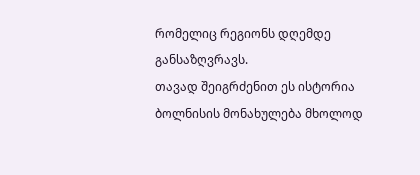რომელიც რეგიონს დღემდე განსაზღვრავს.
თავად შეიგრძენით ეს ისტორია
ბოლნისის მონახულება მხოლოდ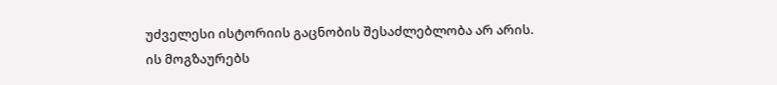უძველესი ისტორიის გაცნობის შესაძლებლობა არ არის. ის მოგზაურებს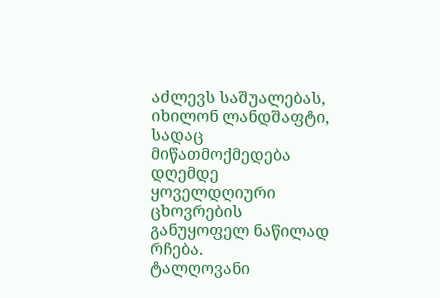აძლევს საშუალებას, იხილონ ლანდშაფტი, სადაც მიწათმოქმედება დღემდე ყოველდღიური ცხოვრების განუყოფელ ნაწილად რჩება.
ტალღოვანი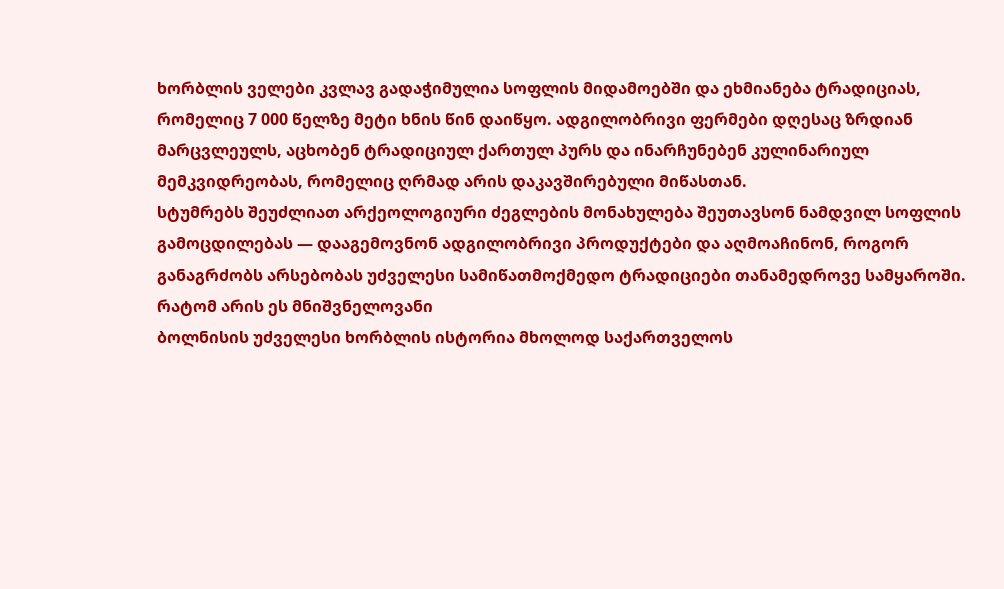ხორბლის ველები კვლავ გადაჭიმულია სოფლის მიდამოებში და ეხმიანება ტრადიციას, რომელიც 7 000 წელზე მეტი ხნის წინ დაიწყო. ადგილობრივი ფერმები დღესაც ზრდიან მარცვლეულს, აცხობენ ტრადიციულ ქართულ პურს და ინარჩუნებენ კულინარიულ მემკვიდრეობას, რომელიც ღრმად არის დაკავშირებული მიწასთან.
სტუმრებს შეუძლიათ არქეოლოგიური ძეგლების მონახულება შეუთავსონ ნამდვილ სოფლის გამოცდილებას — დააგემოვნონ ადგილობრივი პროდუქტები და აღმოაჩინონ, როგორ განაგრძობს არსებობას უძველესი სამიწათმოქმედო ტრადიციები თანამედროვე სამყაროში.
რატომ არის ეს მნიშვნელოვანი
ბოლნისის უძველესი ხორბლის ისტორია მხოლოდ საქართველოს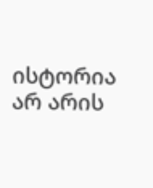ისტორია არ არის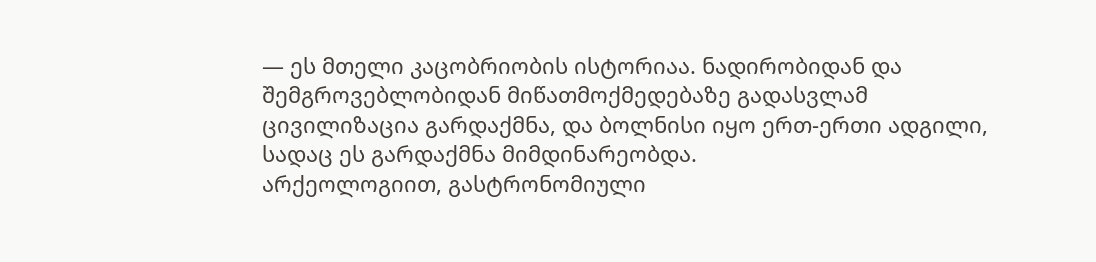— ეს მთელი კაცობრიობის ისტორიაა. ნადირობიდან და შემგროვებლობიდან მიწათმოქმედებაზე გადასვლამ ცივილიზაცია გარდაქმნა, და ბოლნისი იყო ერთ-ერთი ადგილი, სადაც ეს გარდაქმნა მიმდინარეობდა.
არქეოლოგიით, გასტრონომიული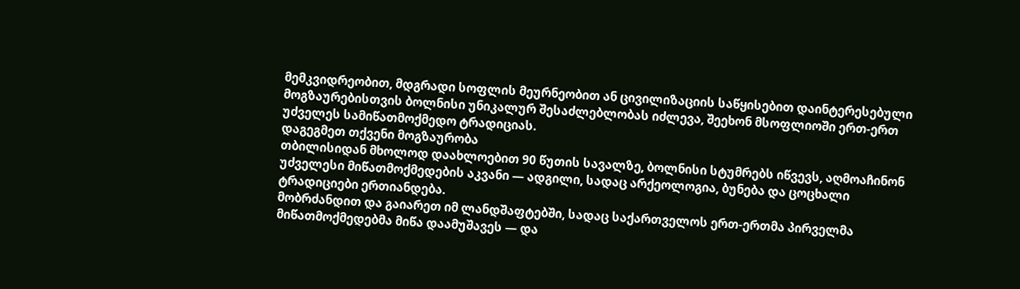მემკვიდრეობით, მდგრადი სოფლის მეურნეობით ან ცივილიზაციის საწყისებით დაინტერესებული მოგზაურებისთვის ბოლნისი უნიკალურ შესაძლებლობას იძლევა, შეეხონ მსოფლიოში ერთ-ერთ უძველეს სამიწათმოქმედო ტრადიციას.
დაგეგმეთ თქვენი მოგზაურობა
თბილისიდან მხოლოდ დაახლოებით 90 წუთის სავალზე, ბოლნისი სტუმრებს იწვევს, აღმოაჩინონ უძველესი მიწათმოქმედების აკვანი — ადგილი, სადაც არქეოლოგია, ბუნება და ცოცხალი ტრადიციები ერთიანდება.
მობრძანდით და გაიარეთ იმ ლანდშაფტებში, სადაც საქართველოს ერთ-ერთმა პირველმა მიწათმოქმედებმა მიწა დაამუშავეს — და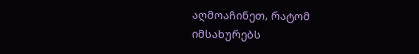აღმოაჩინეთ, რატომ იმსახურებს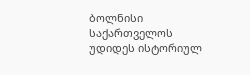ბოლნისი საქართველოს უდიდეს ისტორიულ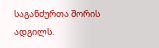საგანძურთა შორის ადგილს.